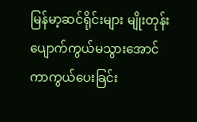မြန်မာ့ဆင်ရိုင်းများ မျိုးတုန်းပျောက်ကွယ်မသွားအောင် ကာကွယ်ပေးခြင်း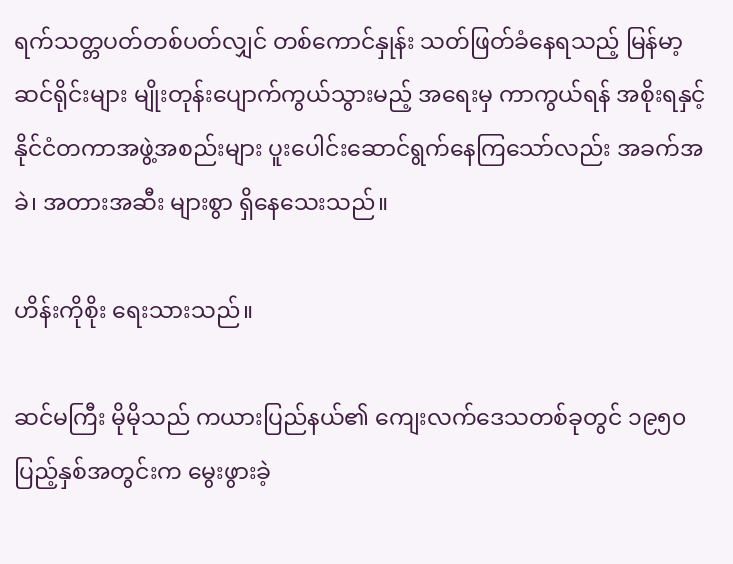ရက်သတ္တပတ်တစ်ပတ်လျှင် တစ်ကောင်နှုန်း သတ်ဖြတ်ခံနေရသည့် မြန်မာ့ဆင်ရိုင်းများ မျိုးတုန်းပျောက်ကွယ်သွားမည့် အရေးမှ ကာကွယ်ရန် အစိုးရနှင့် နိုင်ငံတကာအဖွဲ့အစည်းများ ပူးပေါင်းဆောင်ရွက်နေကြသော်လည်း အခက်အခဲ၊ အတားအဆီး များစွာ ရှိနေသေးသည်။

ဟိန်းကိုစိုး ရေးသားသည်။

ဆင်မကြီး မိုမိုသည် ကယားပြည်နယ်၏ ကျေးလက်ဒေသတစ်ခုတွင် ၁၉၅၀ ပြည့်နှစ်အတွင်းက မွေးဖွားခဲ့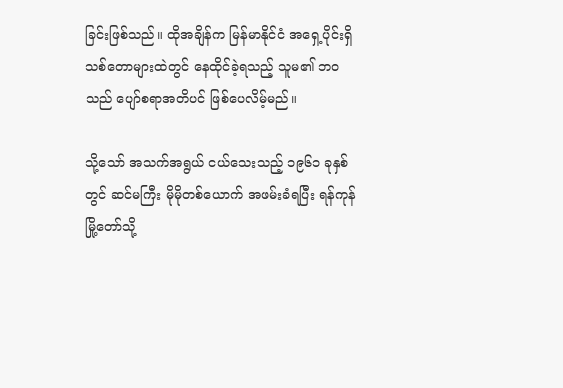ခြင်းဖြစ်သည်။ ထိုအချိန်က မြန်မာနိုင်ငံ အရှေ့ပိုင်းရှိ သစ်တောများထဲတွင် နေထိုင်ခဲ့ရသည့် သူမ၏ ဘဝသည် ပျော်စရာအတိပင် ဖြစ်ပေလိမ့်မည်။

သို့သော် အသက်အရွယ် ငယ်သေးသည့် ၁၉၆၁ ခုနှစ်တွင် ဆင်မကြီး မိုမိုတစ်ယောက် အဖမ်းခံရပြီး ရန်ကုန်မြို့တော်သို့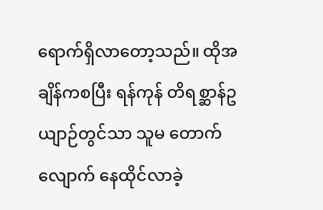ရောက်ရှိလာတော့သည်။ ထိုအချိန်ကစပြီး ရန်ကုန် တိရစ္ဆာန်ဥယျာဉ်တွင်သာ သူမ တောက်လျောက် နေထိုင်လာခဲ့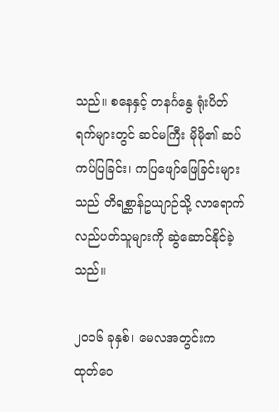သည်။ စနေနှင့် တနင်္ဂနွေ ရုံးပိတ်ရက်များတွင် ဆင်မကြီး မိုမို၏ ဆပ်ကပ်ပြခြင်း၊ ကပြဖျော်ဖြေခြင်းများသည် တိရစ္ဆာန်ဥယျာဉ်သို့ လာရောက် လည်ပတ်သူများကို ဆွဲဆောင်နိုင်ခဲ့သည်။

၂၀၁၆ ခုနှစ်၊ မေလအတွင်းက ထုတ်ဝေ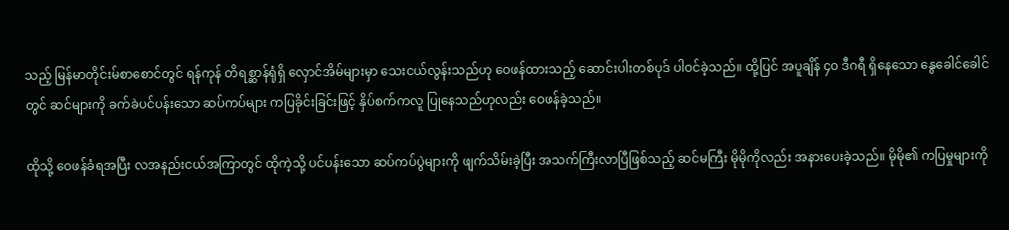သည့် မြန်မာတိုင်းမ်စာစောင်တွင် ရန်ကုန် တိရစ္ဆာန်ရုံရှိ လှောင်အိမ်များမှာ သေးငယ်လွန်းသည်ဟု ဝေဖန်ထားသည့် ဆောင်းပါးတစ်ပုဒ် ပါဝင်ခဲ့သည်။ ထို့ပြင် အပူချိန် ၄၀ ဒီဂရီ ရှိနေသော နွေခေါင်ခေါင်တွင် ဆင်များကို ခက်ခဲပင်ပန်းသော ဆပ်ကပ်များ ကပြခိုင်းခြင်းဖြင့် နှိပ်စက်ကလူ ပြုနေသည်ဟုလည်း ဝေဖန်ခဲ့သည်။

ထိုသို့ ဝေဖန်ခံရအပြီး လအနည်းငယ်အကြာတွင် ထိုကဲ့သို့ ပင်ပန်းသော ဆပ်ကပ်ပွဲများကို ဖျက်သိမ်းခဲ့ပြီး အသက်ကြီးလာပြီဖြစ်သည့် ဆင်မကြီး မိုမိုကိုလည်း အနားပေးခဲ့သည်။ မိုမို၏ ကပြမှုများကို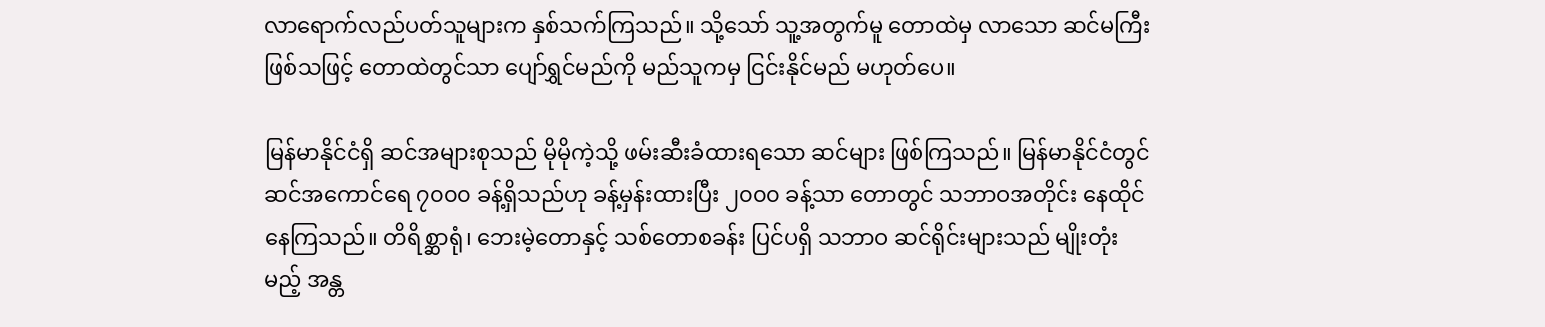လာရောက်လည်ပတ်သူများက နှစ်သက်ကြသည်။ သို့သော် သူ့အတွက်မူ တောထဲမှ လာသော ဆင်မကြီး ဖြစ်သဖြင့် တောထဲတွင်သာ ပျော်ရွှင်မည်ကို မည်သူကမှ ငြင်းနိုင်မည် မဟုတ်ပေ။

မြန်မာနိုင်ငံရှိ ဆင်အများစုသည် မိုမိုကဲ့သို့ ဖမ်းဆီးခံထားရသော ဆင်များ ဖြစ်ကြသည်။ မြန်မာနိုင်ငံတွင် ဆင်အကောင်ရေ ၇၀၀၀ ခန့်ရှိသည်ဟု ခန့်မှန်းထားပြီး ၂၀၀၀ ခန့်သာ တောတွင် သဘာဝအတိုင်း နေထိုင်နေကြသည်။ တိရိစ္ဆာရုံ၊ ဘေးမဲ့တောနှင့် သစ်တောစခန်း ပြင်ပရှိ သဘာဝ ဆင်ရိုင်းများသည် မျိုးတုံးမည့် အန္တ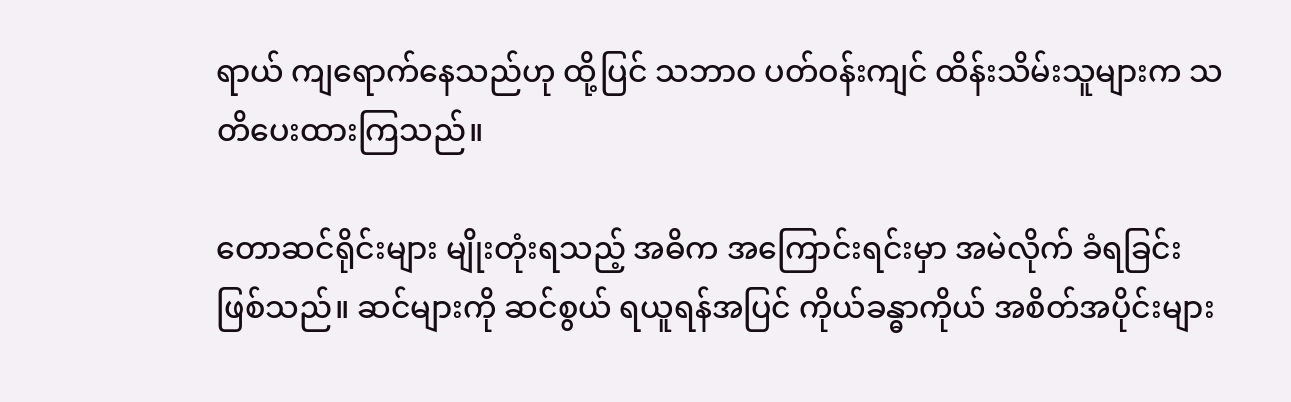ရာယ် ကျရောက်နေသည်ဟု ထို့ပြင် သဘာဝ ပတ်ဝန်းကျင် ထိန်းသိမ်းသူများက သတိပေးထားကြသည်။

တောဆင်ရိုင်းများ မျိုးတုံးရသည့် အဓိက အကြောင်းရင်းမှာ အမဲလိုက် ခံရခြင်း ဖြစ်သည်။ ဆင်များကို ဆင်စွယ် ရယူရန်အပြင် ကိုယ်ခန္ဓာကိုယ် အစိတ်အပိုင်းများ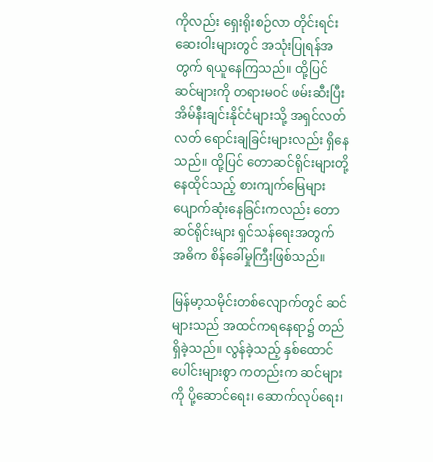ကိုလည်း ရှေးရိုးစဉ်လာ တိုင်းရင်းဆေးဝါးများတွင် အသုံးပြုရန်အတွက် ရယူနေကြသည်။ ထို့ပြင် ဆင်များကို တရားမဝင် ဖမ်းဆီးပြီး အိမ်နီးချင်းနိုင်ငံများသို့ အရှင်လတ်လတ် ရောင်းချခြင်းများလည်း ရှိနေသည်။ ထို့ပြင် တောဆင်ရိုင်းများတို့ နေထိုင်သည့် စားကျက်မြေများ ပျောက်ဆုံးနေခြင်းကလည်း တောဆင်ရိုင်းများ ရှင်သန်ရေးအတွက် အဓိက စိန်ခေါ်မှုကြီးဖြစ်သည်။

မြန်မာ့သမိုင်းတစ်လျောက်တွင် ဆင်များသည် အထင်ကရနေရာ၌ တည်ရှိခဲ့သည်။ လွန်ခဲ့သည့် နှစ်ထောင်ပေါင်းများစွာ ကတည်းက ဆင်များကို ပို့ဆောင်ရေး၊ ဆောက်လုပ်ရေး၊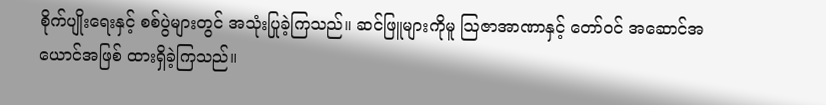စိုက်ပျိုးရေးနှင့် စစ်ပွဲများတွင် အသုံးပြုခဲ့ကြသည်။ ဆင်ဖြူများကိုမူ သြဇာအာဏာနှင့် တော်ဝင် အဆောင်အယောင်အဖြစ် ထားရှိခဲ့ကြသည်။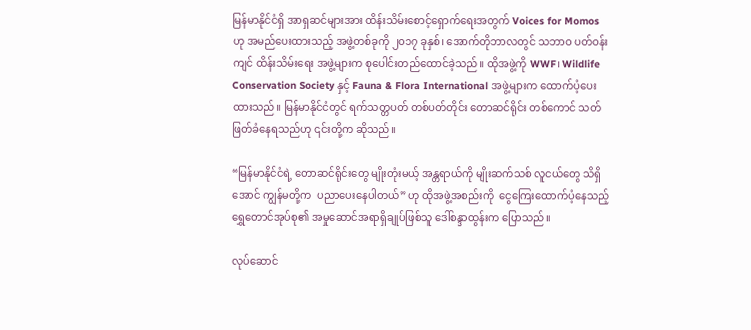မြန်မာနိုင်ငံရှိ အာရှဆင်များအား ထိန်းသိမ်းစောင့်ရှောက်ရေးအတွက် Voices for Momos ဟု အမည်ပေးထားသည့် အဖွဲ့တစ်ခုကို ၂၀၁၇ ခုနှစ်၊ အောက်တိုဘာလတွင် သဘာဝ ပတ်ဝန်းကျင် ထိန်းသိမ်းရေး အဖွဲ့များက စုပေါင်းတည်ထောင်ခဲ့သည်။ ထိုအဖွဲ့ကို WWF၊ Wildlife Conservation Society နှင့် Fauna & Flora International အဖွဲ့များက ထောက်ပံ့ပေးထားသည်။ မြန်မာနိုင်ငံတွင် ရက်သတ္တပတ် တစ်ပတ်တိုင်း တောဆင်ရိုင်း တစ်ကောင် သတ်ဖြတ်ခံနေရသည်ဟု ၎င်းတို့က ဆိုသည်။

“မြန်မာနိုင်ငံရဲ့ တောဆင်ရိုင်းတွေ မျိုးတုံးမယ့် အန္တရာယ်ကို မျိုးဆက်သစ် လူငယ်တွေ သိရှိအောင် ကျွန်မတို့က  ပညာပေးနေပါတယ်” ဟု ထိုအဖွဲ့အစည်းကို  ငွေကြေးထောက်ပံ့နေသည့် ရွှေတောင်အုပ်စု၏ အမှုဆောင်အရာရှိချုပ်ဖြစ်သူ ဒေါ်စန္ဒာထွန်းက ပြောသည်။

လုပ်ဆောင်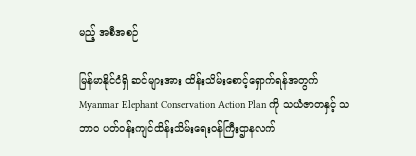မည့် အစီအစဉ်

မြန်မာနိုင်ငံရှိ ဆင်များအား ထိန်းသိမ်းစောင့်ရှောက်ရန်အတွက် Myanmar Elephant Conservation Action Plan ကို သယံဇာတနှင့် သဘာဝ ပတ်ဝန်းကျင်ထိန်းသိမ်းရေးဝန်ကြီးဌာနလက်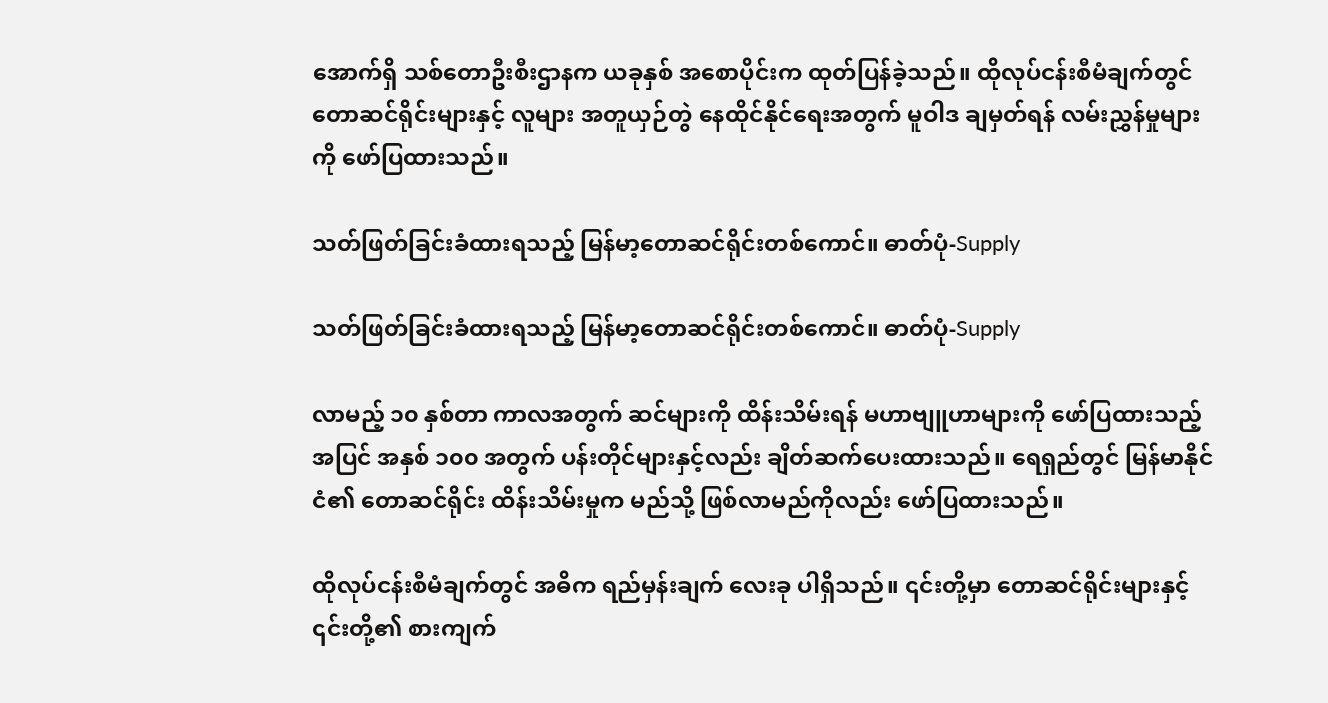အောက်ရှိ သစ်တောဦးစီးဌာနက ယခုနှစ် အစောပိုင်းက ထုတ်ပြန်ခဲ့သည်။ ထိုလုပ်ငန်းစီမံချက်တွင် တောဆင်ရိုင်းများနှင့် လူများ အတူယှဉ်တွဲ နေထိုင်နိုင်ရေးအတွက် မူဝါဒ ချမှတ်ရန် လမ်းညွှန်မှုများကို ဖော်ပြထားသည်။

သတ်ဖြတ်ခြင်းခံထားရသည့် မြန်မာ့တောဆင်ရိုင်းတစ်ကောင်။ ဓာတ်ပုံ-Supply

သတ်ဖြတ်ခြင်းခံထားရသည့် မြန်မာ့တောဆင်ရိုင်းတစ်ကောင်။ ဓာတ်ပုံ-Supply

လာမည့် ၁၀ နှစ်တာ ကာလအတွက် ဆင်များကို ထိန်းသိမ်းရန် မဟာဗျူဟာများကို ဖော်ပြထားသည့်အပြင် အနှစ် ၁၀၀ အတွက် ပန်းတိုင်များနှင့်လည်း ချိတ်ဆက်ပေးထားသည်။ ရေရှည်တွင် မြန်မာနိုင်ငံ၏ တောဆင်ရိုင်း ထိန်းသိမ်းမှုက မည်သို့ ဖြစ်လာမည်ကိုလည်း ဖော်ပြထားသည်။

ထိုလုပ်ငန်းစီမံချက်တွင် အဓိက ရည်မှန်းချက် လေးခု ပါရှိသည်။ ၎င်းတို့မှာ တောဆင်ရိုင်းများနှင့် ၎င်းတို့၏ စားကျက်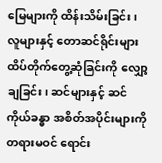မြေများကို ထိန်းသိမ်းခြင်း၊ လူများနှင့် တောဆင်ရိုင်းများ ထိပ်တိုက်တွေ့ဆုံခြင်းကို လျှော့ချခြင်း၊ ဆင်များနှင့် ဆင်ကိုယ်ခန္ဓာ အစိတ်အပိုင်းများကို တရားမဝင် ရောင်း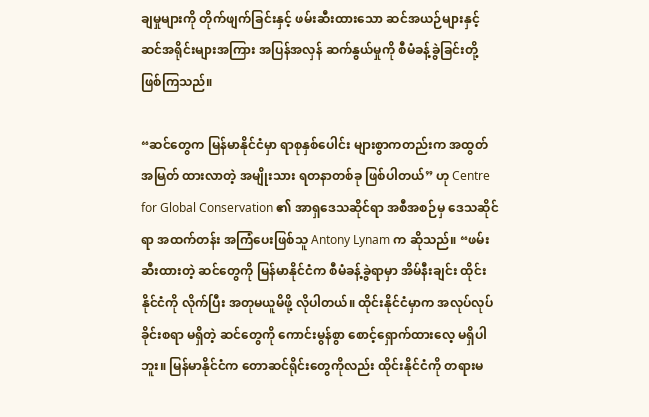ချမှုများကို တိုက်ဖျက်ခြင်းနှင့် ဖမ်းဆီးထားသော ဆင်အယဉ်များနှင့် ဆင်အရိုင်းများအကြား အပြန်အလှန် ဆက်နွယ်မှုကို စီမံခန့်ခွဲခြင်းတို့ ဖြစ်ကြသည်။

“ဆင်တွေက မြန်မာနိုင်ငံမှာ ရာစုနှစ်ပေါင်း များစွာကတည်းက အထွတ်အမြတ် ထားလာတဲ့ အမျိုးသား ရတနာတစ်ခု ဖြစ်ပါတယ်” ဟု Centre for Global Conservation ၏ အာရှဒေသဆိုင်ရာ အစီအစဉ်မှ ဒေသဆိုင်ရာ အထက်တန်း အကြံပေးဖြစ်သူ Antony Lynam က ဆိုသည်။ “ဖမ်းဆီးထားတဲ့ ဆင်တွေကို မြန်မာနိုင်ငံက စီမံခန့်ခွဲရာမှာ အိမ်နီးချင်း ထိုင်းနိုင်ငံကို လိုက်ပြီး အတုမယူမိဖို့ လိုပါတယ်။ ထိုင်းနိုင်ငံမှာက အလုပ်လုပ်ခိုင်းစရာ မရှိတဲ့ ဆင်တွေကို ကောင်းမွန်စွာ စောင့်ရှောက်ထားလေ့ မရှိပါဘူး။ မြန်မာနိုင်ငံက တောဆင်ရိုင်းတွေကိုလည်း ထိုင်းနိုင်ငံကို တရားမ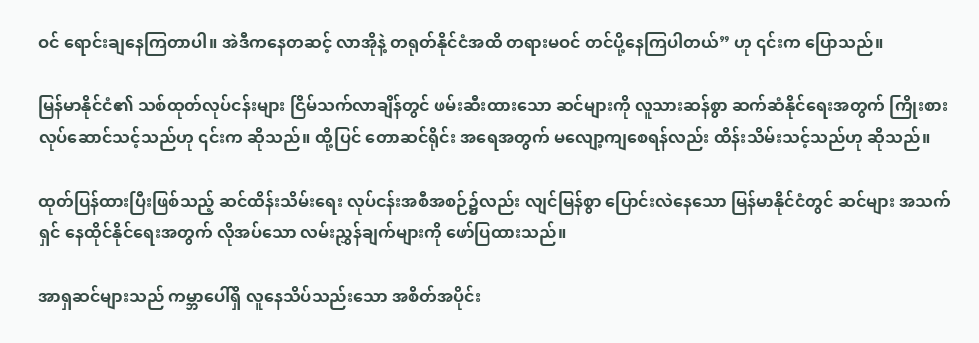ဝင် ရောင်းချနေကြတာပါ။ အဲဒီကနေတဆင့် လာအိုနဲ့ တရုတ်နိုင်ငံအထိ တရားမဝင် တင်ပို့နေကြပါတယ်” ဟု ၎င်းက ပြောသည်။

မြန်မာနိုင်ငံ၏ သစ်ထုတ်လုပ်ငန်းများ ငြိမ်သက်လာချိန်တွင် ဖမ်းဆီးထားသော ဆင်များကို လူသားဆန်စွာ ဆက်ဆံနိုင်ရေးအတွက် ကြိုးစားလုပ်ဆောင်သင့်သည်ဟု ၎င်းက ဆိုသည်။ ထို့ပြင် တောဆင်ရိုင်း အရေအတွက် မလျော့ကျစေရန်လည်း ထိန်းသိမ်းသင့်သည်ဟု ဆိုသည်။

ထုတ်ပြန်ထားပြီးဖြစ်သည့် ဆင်ထိန်းသိမ်းရေး လုပ်ငန်းအစီအစဉ်၌လည်း လျင်မြန်စွာ ပြောင်းလဲနေသော မြန်မာနိုင်ငံတွင် ဆင်များ အသက်ရှင် နေထိုင်နိုင်ရေးအတွက် လိုအပ်သော လမ်းညွှန်ချက်များကို ဖော်ပြထားသည်။

အာရှဆင်များသည် ကမ္ဘာပေါ်ရှိ လူနေသိပ်သည်းသော အစိတ်အပိုင်း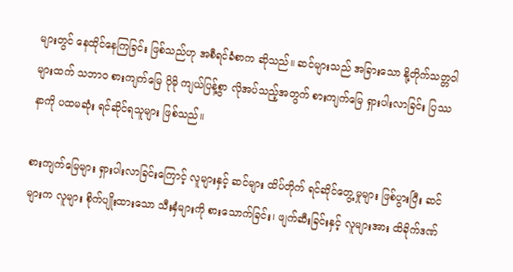များတွင် နေထိုင်နေကြခြင်း ဖြစ်သည်ဟု အစီရင်ခံစာက ဆိုသည်။ ဆင်များသည် အခြားသော နို့တိုက်သတ္တဝါများထက် သဘာဝ စားကျက်မြေ ပိုမို ကျယ်ပြန့်စွာ လိုအပ်သည့်အတွက် စားကျက်မြေ ရှားပါးလာခြင်း ပြဿနာကို ပထမဆုံး ရင်ဆိုင်ရသူများ ဖြစ်သည်။

စားကျက်မြေများ ရှားပါးလာခြင်းကြောင့် လူများနှင့် ဆင်များ ထိပ်တိုက် ရင်ဆိုင်တွေ့မှုများ ဖြစ်ပွားပြီး ဆင်များက လူများ စိုက်ပျိုးထားသော သီးနှံများကို စားသောက်ခြင်း၊ ဖျက်ဆီးခြင်းနှင့် လူများအား ထိခိုက်ဒဏ်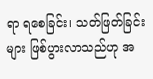ရာ ရစေခြင်း၊ သတ်ဖြတ်ခြင်းများ ဖြစ်ပွားလာသည်ဟု အ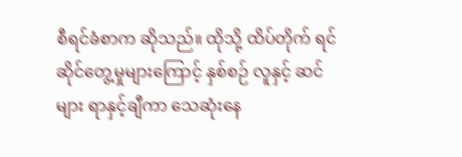စီရင်ခံစာက ဆိုသည်။ ထိုသို့ ထိပ်တိုက် ရင်ဆိုင်တွေ့မှုများကြောင့် နှစ်စဉ် လူနှင့် ဆင်များ ရာနှင့်ချီကာ သေဆုံးနေ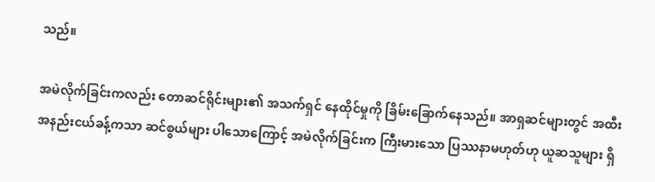သည်။

အမဲလိုက်ခြင်းကလည်း တောဆင်ရိုင်းများ၏ အသက်ရှင် နေထိုင်မှုကို ခြိမ်းခြောက်နေသည်။ အာရှဆင်များတွင် အထီး အနည်းငယ်ခန့်ကသာ ဆင်စွယ်များ ပါသောကြောင့် အမဲလိုက်ခြင်းက ကြီးမားသော ပြဿနာမဟုတ်ဟု ယူဆသူများ ရှိ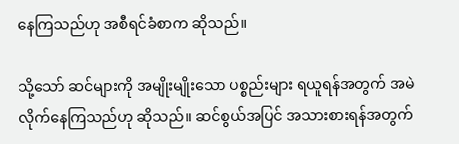နေကြသည်ဟု အစီရင်ခံစာက ဆိုသည်။

သို့သော် ဆင်များကို အမျိုးမျိုးသော ပစ္စည်းများ ရယူရန်အတွက် အမဲလိုက်နေကြသည်ဟု ဆိုသည်။ ဆင်စွယ်အပြင် အသားစားရန်အတွက်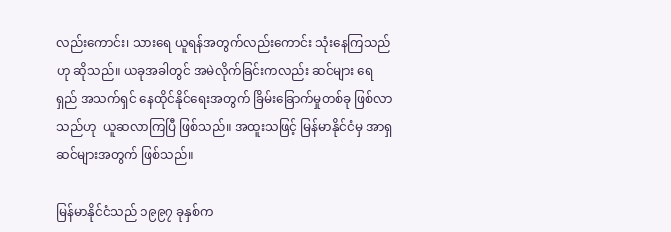လည်းကောင်း၊ သားရေ ယူရန်အတွက်လည်းကောင်း သုံးနေကြသည်ဟု ဆိုသည်။ ယခုအခါတွင် အမဲလိုက်ခြင်းကလည်း ဆင်များ ရေရှည် အသက်ရှင် နေထိုင်နိုင်ရေးအတွက် ခြိမ်းခြောက်မှုတစ်ခု ဖြစ်လာသည်ဟု  ယူဆလာကြပြီ ဖြစ်သည်။ အထူးသဖြင့် မြန်မာနိုင်ငံမှ အာရှဆင်များအတွက် ဖြစ်သည်။

မြန်မာနိုင်ငံသည် ၁၉၉၇ ခုနှစ်က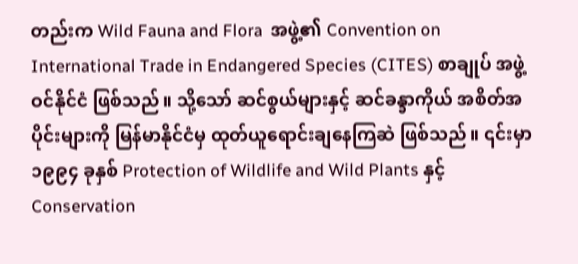တည်းက Wild Fauna and Flora  အဖွဲ့၏ Convention on International Trade in Endangered Species (CITES) စာချုပ် အဖွဲ့ဝင်နိုင်ငံ ဖြစ်သည်။ သို့သော် ဆင်စွယ်များနှင့် ဆင်ခန္ခာကိုယ် အစိတ်အပိုင်းများကို မြန်မာနိုင်ငံမှ ထုတ်ယူရောင်းချနေကြဆဲ ဖြစ်သည်။ ၎င်းမှာ ၁၉၉၄ ခုနှစ် Protection of Wildlife and Wild Plants နှင့် Conservation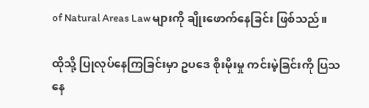of Natural Areas Law များကို ချိုးဖောက်နေခြင်း ဖြစ်သည်။

ထိုသို့ ပြုလုပ်နေကြခြင်းမှာ ဥပဒေ စိုးမိုးမှု ကင်းမဲ့ခြင်းကို ပြသနေ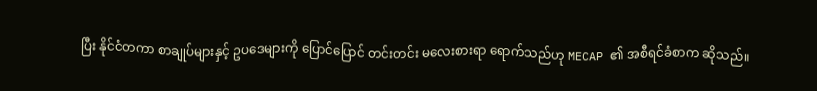ပြီး နိုင်ငံတကာ စာချုပ်များနှင့် ဥပဒေများကို ပြောင်ပြောင် တင်းတင်း မလေးစားရာ ရောက်သည်ဟု MECAP ၏ အစီရင်ခံစာက ဆိုသည်။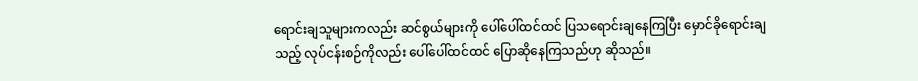ရောင်းချသူများကလည်း ဆင်စွယ်များကို ပေါ်ပေါ်ထင်ထင် ပြသရောင်းချနေကြပြီး မှောင်ခိုရောင်းချသည့် လုပ်ငန်းစဉ်ကိုလည်း ပေါ်ပေါ်ထင်ထင် ပြောဆိုနေကြသည်ဟု ဆိုသည်။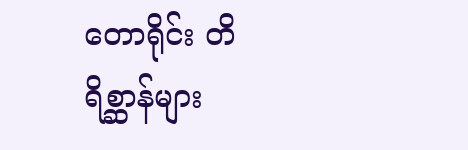တောရိုင်း တိရိစ္ဆာန်များ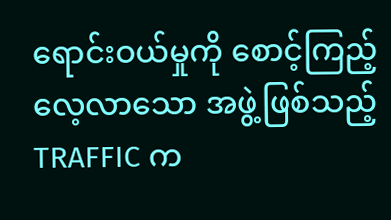ရောင်းဝယ်မှုကို စောင့်ကြည့်လေ့လာသော အဖွဲ့ဖြစ်သည့် TRAFFIC က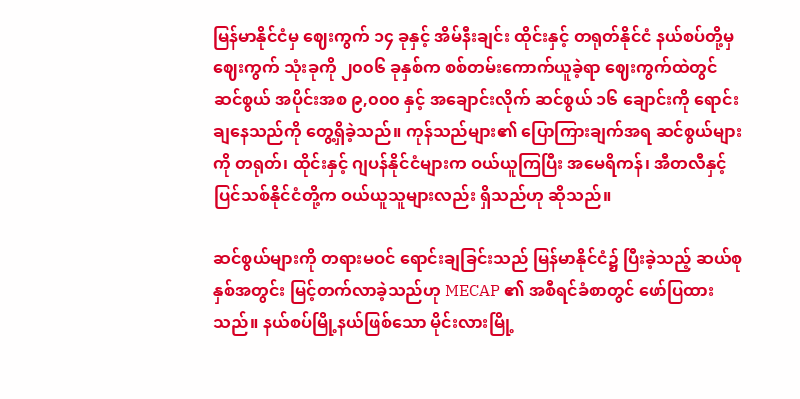မြန်မာနိုင်ငံမှ ဈေးကွက် ၁၄ ခုနှင့် အိမ်နီးချင်း ထိုင်းနှင့် တရုတ်နိုင်ငံ နယ်စပ်တို့မှ ဈေးကွက် သုံးခုကို ၂၀၀၆ ခုနှစ်က စစ်တမ်းကောက်ယူခဲ့ရာ ဈေးကွက်ထဲတွင် ဆင်စွယ် အပိုင်းအစ ၉,၀၀၀ နှင့် အချောင်းလိုက် ဆင်စွယ် ၁၆ ချောင်းကို ရောင်းချနေသည်ကို တွေ့ရှိခဲ့သည်။ ကုန်သည်များ၏ ပြောကြားချက်အရ ဆင်စွယ်များကို တရုတ်၊ ထိုင်းနှင့် ဂျပန်နိုင်ငံများက ဝယ်ယူကြပြီး အမေရိကန်၊ အီတလီနှင့် ပြင်သစ်နိုင်ငံတို့က ဝယ်ယူသူများလည်း ရှိသည်ဟု ဆိုသည်။

ဆင်စွယ်များကို တရားမဝင် ရောင်းချခြင်းသည် မြန်မာနိုင်ငံ၌ ပြီးခဲ့သည့် ဆယ်စုနှစ်အတွင်း မြင့်တက်လာခဲ့သည်ဟု MECAP ၏ အစီရင်ခံစာတွင် ဖော်ပြထားသည်။ နယ်စပ်မြို့နယ်ဖြစ်သော မိုင်းလားမြို့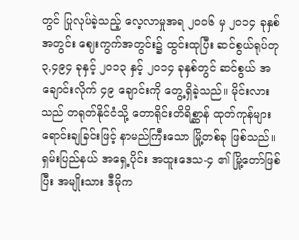တွင် ပြုလုပ်ခဲ့သည့် လေ့လာမှုအရ ၂၀၀၆ မှ ၂၀၁၄ ခုနှစ်အတွင်း ဈေးကွက်အတွင်း၌ ထွင်းထုပြီး ဆင်စွယ်ရုပ်တု ၃,၄၉၄ ခုနှင့် ၂၀၁၃ နှင့် ၂၀၁၄ ခုနှစ်တွင် ဆင်စွယ် အချောင်းလိုက် ၄၉ ချောင်းကို တွေ့ရှိခဲ့သည်။ မိုင်းလားသည် တရုတ်နိုင်ငံသို့ တောရိုင်းတိရိစ္ဆာန် ထုတ်ကုန်များ ရောင်းချခြင်းဖြင့် နာမည်ကြီးသော မြို့တစ်ခု ဖြစ်သည်။ ရှမ်းပြည်နယ် အရှေ့ပိုင်း အထူးဒေသ-၄ ၏ မြို့တော်ဖြစ်ပြီး အမျိုးသား ဒီမိုက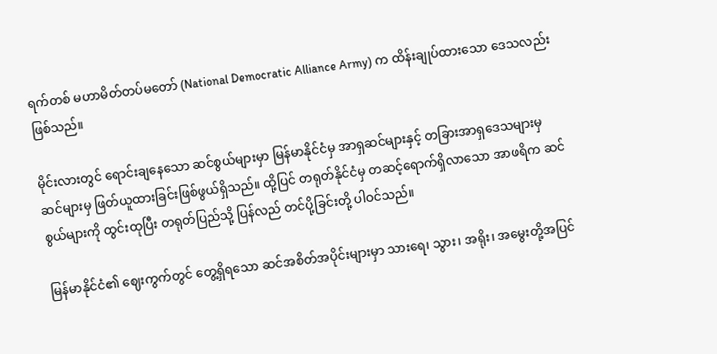ရက်တစ် မဟာမိတ်တပ်မတော် (National Democratic Alliance Army) က ထိန်းချုပ်ထားသော ဒေသလည်း ဖြစ်သည်။

မိုင်းလားတွင် ရောင်းချနေသော ဆင်စွယ်များမှာ မြန်မာနိုင်ငံမှ အာရှဆင်များနှင့် တခြားအာရှဒေသများမှ ဆင်များမှ ဖြတ်ယူထားခြင်းဖြစ်ဖွယ်ရှိသည်။ ထို့ပြင် တရုတ်နိုင်ငံမှ တဆင့်ရောက်ရှိလာသော အာဖရိက ဆင်စွယ်များကို ထွင်းထုပြီး တရုတ်ပြည်သို့ ပြန်လည် တင်ပို့ခြင်းတို့ ပါဝင်သည်။

မြန်မာနိုင်ငံ၏ ဈေးကွက်တွင် တွေ့ရှိရသော ဆင်အစိတ်အပိုင်းများမှာ သားရေ၊ သွား၊ အရိုး၊ အမွေးတို့အပြင်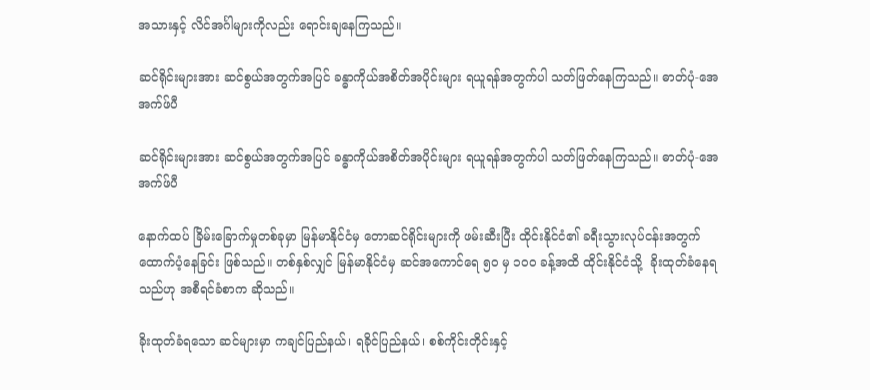အသားနှင့် လိင်အင်္ဂါများကိုလည်း ရောင်းချနေကြသည်။

ဆင်ရိုင်းများအား ဆင်စွယ်အတွက်အပြင် ခန္ဓာကိုယ်အစိတ်အပိုင်းများ ရယူရန်အတွက်ပါ သတ်ဖြတ်နေကြသည်။ ဓာတ်ပုံ-အေအက်ဖ်ပီ

ဆင်ရိုင်းများအား ဆင်စွယ်အတွက်အပြင် ခန္ဓာကိုယ်အစိတ်အပိုင်းများ ရယူရန်အတွက်ပါ သတ်ဖြတ်နေကြသည်။ ဓာတ်ပုံ-အေအက်ဖ်ပီ

နောက်ထပ် ခြိမ်းခြောက်မှုတစ်ခုမှာ မြန်မာနိုင်ငံမှ တောဆင်ရိုင်းများကို ဖမ်းဆီးပြီး ထိုင်းနိုင်ငံ၏ ခရီးသွားလုပ်ငန်းအတွက် ထောက်ပံ့နေခြင်း ဖြစ်သည်။ တစ်နှစ်လျှင် မြန်မာနိုင်ငံမှ ဆင်အကောင်ရေ ၅၀ မှ ၁၀၀ ခန့်အထိ ထိုင်းနိုင်ငံသို့  ခိုးထုတ်ခံနေရသည်ဟု အစီရင်ခံစာက ဆိုသည်။

ခိုးထုတ်ခံရသော ဆင်များမှာ ကချင်ပြည်နယ်၊ ရခိုင်ပြည်နယ်၊ စစ်ကိုင်းတိုင်းနှင့်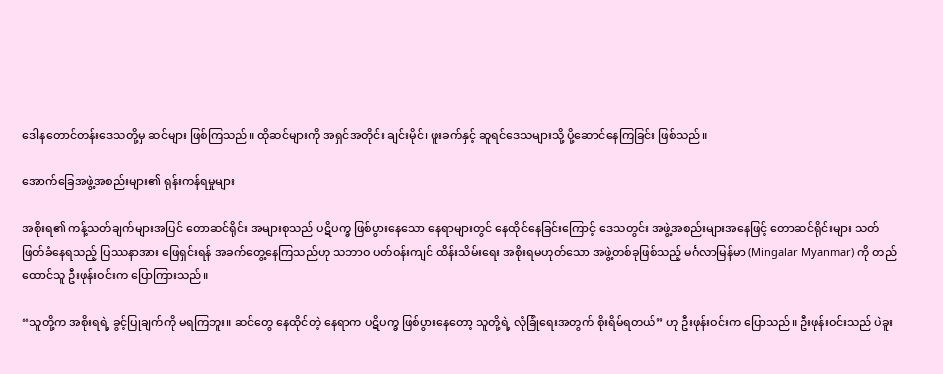ဒေါနတောင်တန်းဒေသတို့မှ ဆင်များ ဖြစ်ကြသည်။ ထိုဆင်များကို အရှင်အတိုင်း ချင်းမိုင်၊ ဖူးခက်နှင့် ဆူရင်ဒေသများသို့ ပို့ဆောင်နေကြခြင်း ဖြစ်သည်။

အောက်ခြေအဖွဲ့အစည်းများ၏ ရုန်းကန်ရမှုများ

အစိုးရ၏ ကန့်သတ်ချက်များအပြင် တောဆင်ရိုင်း အများစုသည် ပဋိပက္ခ ဖြစ်ပွားနေသော နေရာများတွင် နေထိုင်နေခြင်းကြောင့် ဒေသတွင်း အဖွဲ့အစည်းများအနေဖြင့် တောဆင်ရိုင်းများ သတ်ဖြတ်ခံနေရသည့် ပြဿနာအား ဖြေရှင်းရန် အခက်တွေ့နေကြသည်ဟု သဘာဝ ပတ်ဝန်းကျင် ထိန်းသိမ်းရေး အစိုးရမဟုတ်သော အဖွဲ့တစ်ခုဖြစ်သည့် မင်္ဂလာမြန်မာ (Mingalar Myanmar) ကို တည်ထောင်သူ ဦးဖုန်းဝင်းက ပြောကြားသည်။

“သူတို့က အစိုးရရဲ့ ခွင့်ပြုချက်ကို မရကြဘူး။ ဆင်တွေ နေထိုင်တဲ့ နေရာက ပဋိပက္ခ ဖြစ်ပွားနေတော့ သူတို့ရဲ့ လုံခြုံရေးအတွက် စိုးရိမ်ရတယ်” ဟု ဦးဖုန်းဝင်းက ပြောသည်။ ဦးဖုန်းဝင်းသည် ပဲခူး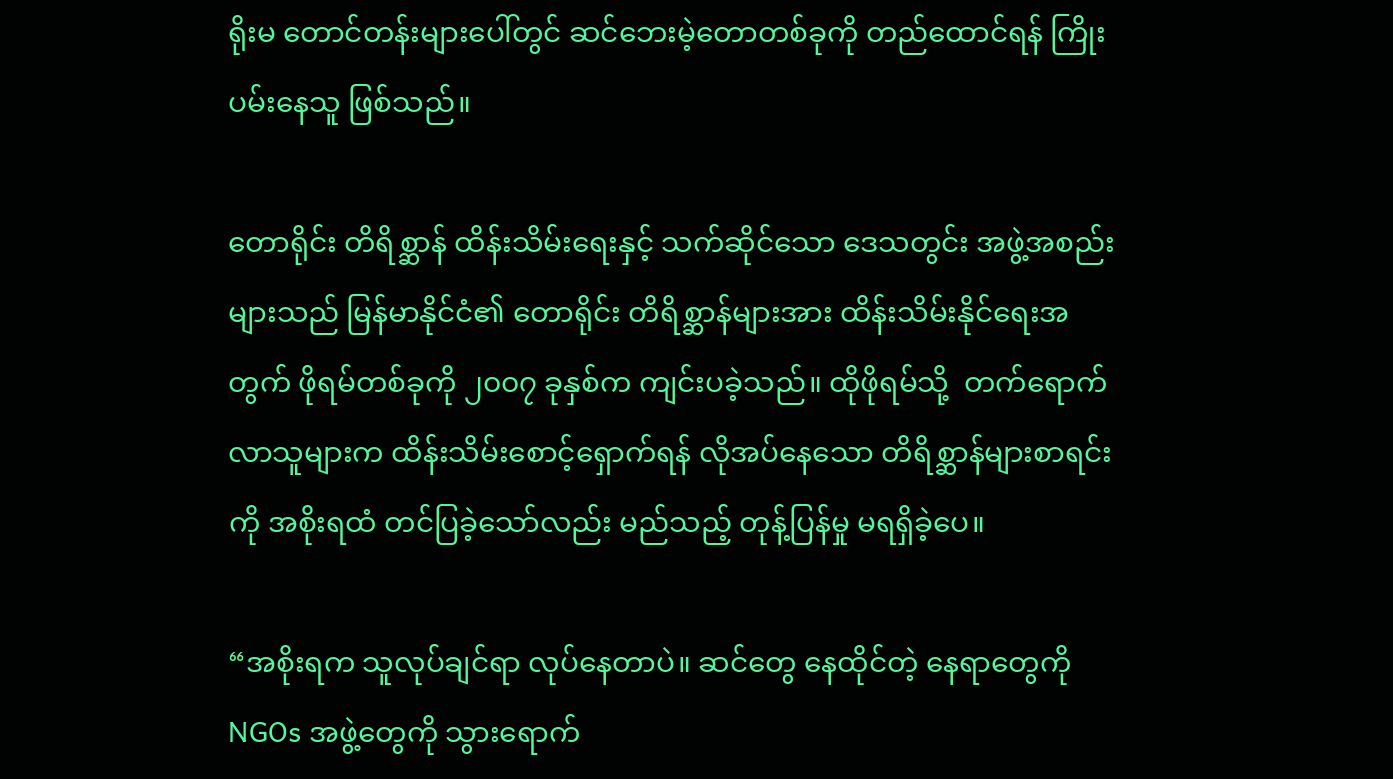ရိုးမ တောင်တန်းများပေါ်တွင် ဆင်ဘေးမဲ့တောတစ်ခုကို တည်ထောင်ရန် ကြိုးပမ်းနေသူ ဖြစ်သည်။

တောရိုင်း တိရိစ္ဆာန် ထိန်းသိမ်းရေးနှင့် သက်ဆိုင်သော ဒေသတွင်း အဖွဲ့အစည်းများသည် မြန်မာနိုင်ငံ၏ တောရိုင်း တိရိစ္ဆာန်များအား ထိန်းသိမ်းနိုင်ရေးအတွက် ဖိုရမ်တစ်ခုကို ၂၀၀၇ ခုနှစ်က ကျင်းပခဲ့သည်။ ထိုဖိုရမ်သို့  တက်ရောက်လာသူများက ထိန်းသိမ်းစောင့်ရှောက်ရန် လိုအပ်နေသော တိရိစ္ဆာန်များစာရင်းကို အစိုးရထံ တင်ပြခဲ့သော်လည်း မည်သည့် တုန့်ပြန်မှု မရရှိခဲ့ပေ။

“အစိုးရက သူလုပ်ချင်ရာ လုပ်နေတာပဲ။ ဆင်တွေ နေထိုင်တဲ့ နေရာတွေကို NGOs အဖွဲ့တွေကို သွားရောက်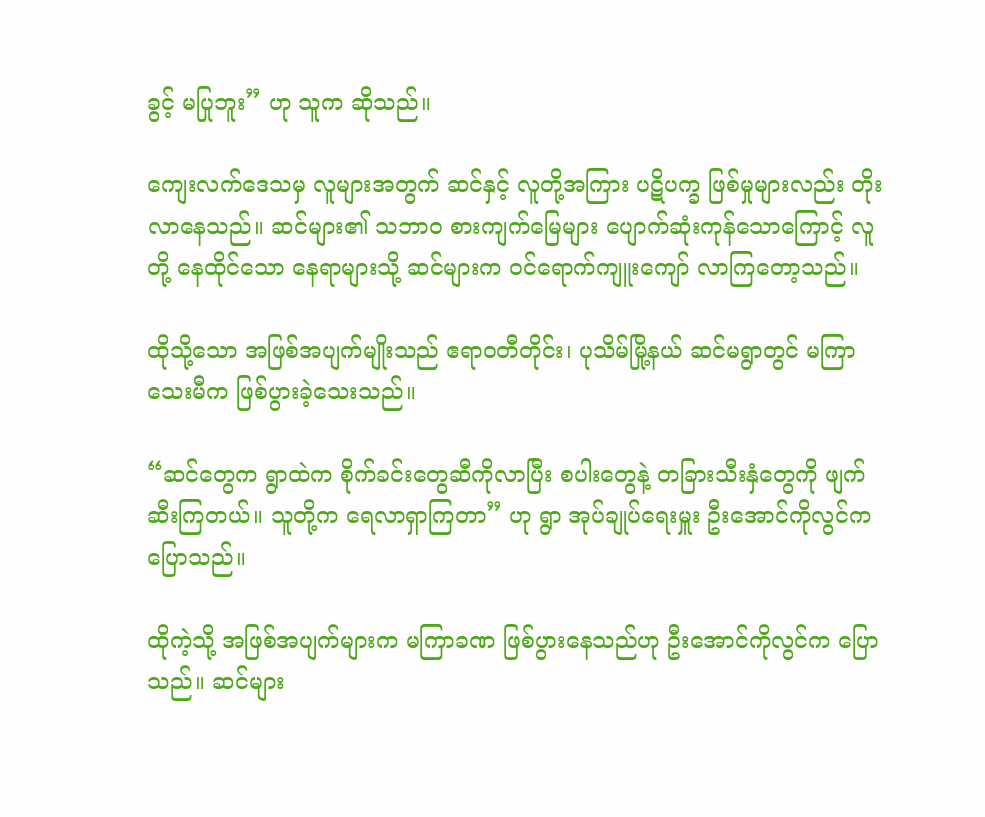ခွင့် မပြုဘူး” ဟု သူက ဆိုသည်။

ကျေးလက်ဒေသမှ လူများအတွက် ဆင်နှင့် လူတို့အကြား ပဋိပက္ခ ဖြစ်မှုများလည်း တိုးလာနေသည်။ ဆင်များ၏ သဘာဝ စားကျက်မြေများ ပျောက်ဆုံးကုန်သောကြောင့် လူတို့ နေထိုင်သော နေရာများသို့ ဆင်များက ဝင်ရောက်ကျူးကျော် လာကြတော့သည်။

ထိုသို့သော အဖြစ်အပျက်မျိုးသည် ဧရာဝတီတိုင်း၊ ပုသိမ်မြို့နယ် ဆင်မရွာတွင် မကြာသေးမီက ဖြစ်ပွားခဲ့သေးသည်။

“ဆင်တွေက ရွာထဲက စိုက်ခင်းတွေဆီကိုလာပြီး စပါးတွေနဲ့ တခြားသီးနှံတွေကို ဖျက်ဆီးကြတယ်။ သူတို့က ရေလာရှာကြတာ” ဟု ရွာ အုပ်ချုပ်ရေးမှူး ဦးအောင်ကိုလွင်က ပြောသည်။

ထိုကဲ့သို့ အဖြစ်အပျက်များက မကြာခဏ ဖြစ်ပွားနေသည်ဟု ဦးအောင်ကိုလွင်က ပြောသည်။ ဆင်များ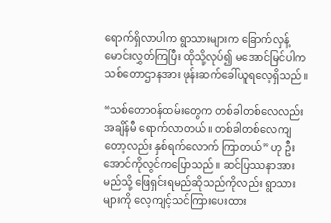ရောက်ရှိလာပါက ရွာသားများက ခြောက်လှန့် မောင်းလွှတ်ကြပြီး ထိုသို့လုပ်၍ မအောင်မြင်ပါက သစ်တောဌာနအား ဖုန်းဆက်ခေါ်ယူရလေ့ရှိသည်။

“သစ်တောဝန်ထမ်းတွေက တစ်ခါတစ်လေလည်း အချိန်မီ ရောက်လာတယ်။ တစ်ခါတစ်လေကျတော့လည်း နှစ်ရက်လောက် ကြာတယ်” ဟု ဦးအောင်ကိုလွင်ကပြောသည်။ ဆင်ပြဿနာအား မည်သို့ ဖြေရှင်းရမည်ဆိုသည်ကိုလည်း ရွာသားများကို လေ့ကျင့်သင်ကြားပေးထား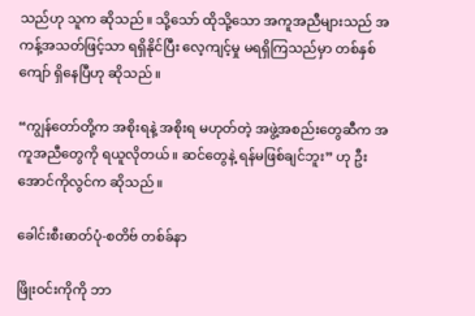သည်ဟု သူက ဆိုသည်။ သို့သော် ထိုသို့သော အကူအညီများသည် အကန့်အသတ်ဖြင့်သာ ရရှိနိုင်ပြီး လေ့ကျင့်မှု မရရှိကြသည်မှာ တစ်နှစ်ကျော် ရှိနေပြီဟု ဆိုသည်။

“ကျွန်တော်တို့က အစိုးရနဲ့ အစိုးရ မဟုတ်တဲ့ အဖွဲ့အစည်းတွေဆီက အကူအညီတွေကို ရယူလိုတယ်။ ဆင်တွေနဲ့ ရန်မဖြစ်ချင်ဘူး” ဟု ဦးအောင်ကိုလွင်က ဆိုသည်။

ခေါင်းစီးဓာတ်ပုံ-စတိဗ် တစ်ခ်နာ

ဖြိုးဝင်းကိုကို ဘာ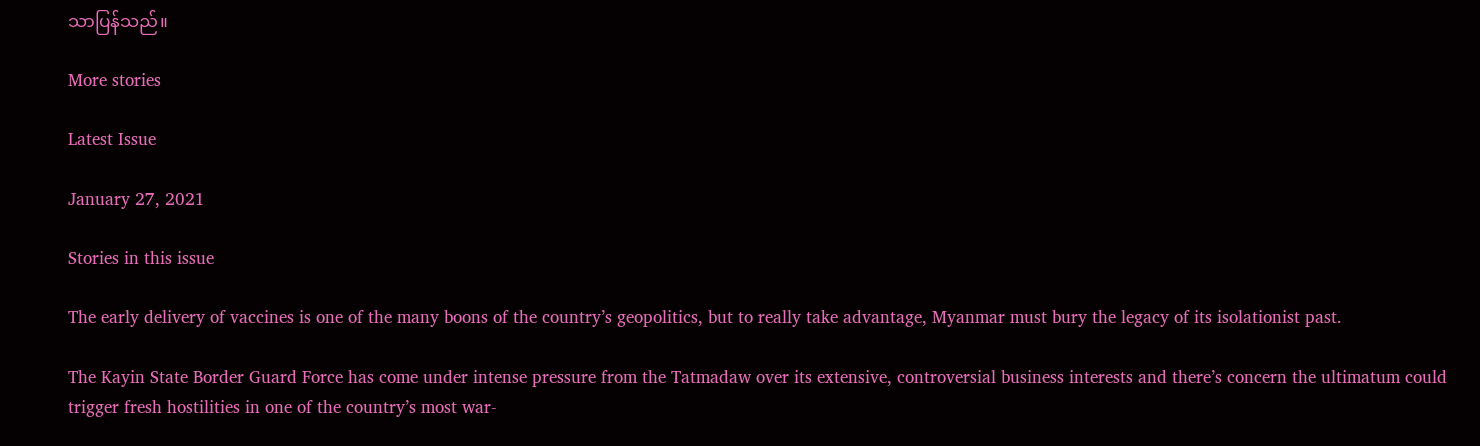သာပြန်သည်။

More stories

Latest Issue

January 27, 2021

Stories in this issue

The early delivery of vaccines is one of the many boons of the country’s geopolitics, but to really take advantage, Myanmar must bury the legacy of its isolationist past.

The Kayin State Border Guard Force has come under intense pressure from the Tatmadaw over its extensive, controversial business interests and there’s concern the ultimatum could trigger fresh hostilities in one of the country’s most war-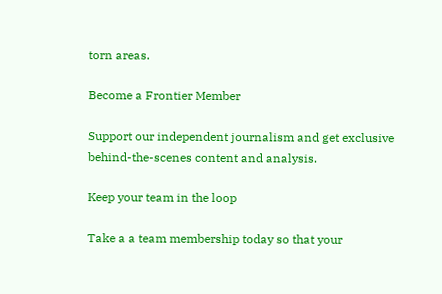torn areas.

Become a Frontier Member

Support our independent journalism and get exclusive behind-the-scenes content and analysis.

Keep your team in the loop

Take a a team membership today so that your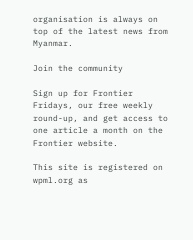organisation is always on top of the latest news from Myanmar.

Join the community

Sign up for Frontier Fridays, our free weekly round-up, and get access to one article a month on the Frontier website.

This site is registered on wpml.org as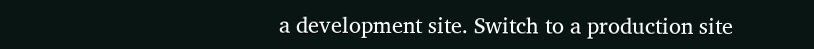a development site. Switch to a production site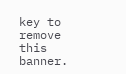key to remove this banner.